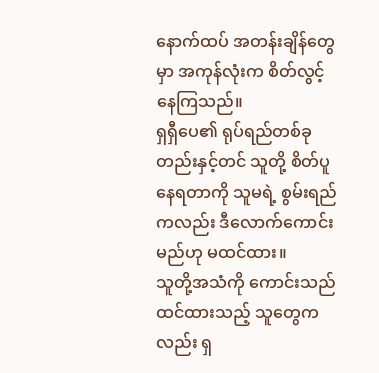နောက်ထပ် အတန်းချိန်တွေမှာ အကုန်လုံးက စိတ်လွင့်နေကြသည်။
ရှရှီပေ၏ ရုပ်ရည်တစ်ခုတည်းနှင့်တင် သူတို့ စိတ်ပူနေရတာကို သူမရဲ့ စွမ်းရည်ကလည်း ဒီလောက်ကောင်းမည်ဟု မထင်ထား။
သူတို့အသံကို ကောင်းသည်ထင်ထားသည့် သူတွေကလည်း ရှ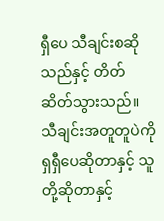ရှီပေ သီချင်းစဆိုသည်နှင့် တိတ်ဆိတ်သွားသည်။
သီချင်းအတူတူပဲကို ရှရှီပေဆိုတာနှင့် သူတို့ဆိုတာနှင့်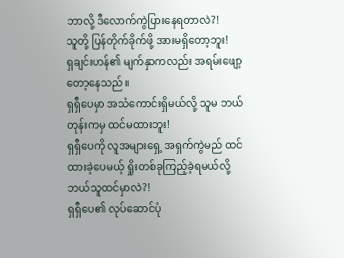ဘာလို့ ဒီလောက်ကွဲပြားနေရတာလဲ?!
သူတို့ ပြန်တိုက်ခိုက်ဖို့ အားမရှိတော့ဘူး!
ရှချင်းဟန်၏ မျက်နှာကလည်း အရမ်းဖျော့တော့နေသည်။
ရှရှီပေမှာ အသံကောင်းရှိမယ်လို့ သူမ ဘယ်တုန်းကမှ ထင်မထားဘူး!
ရှရှီပေကို လူအများရှေ့ အရှက်ကွဲမည် ထင်ထားခဲ့ပေမယ့် ရှိုးတစ်ခုကြည့်ခဲ့ရမယ်လို့ ဘယ်သူထင်မှာလဲ?!
ရှရှီပေ၏ လုပ်ဆောင်ပုံ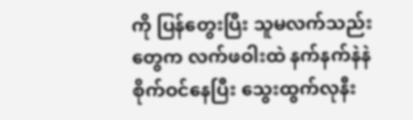ကို ပြန်တွေးပြီး သူမလက်သည်းတွေက လက်ဖဝါးထဲ နက်နက်နဲနဲစိုက်ဝင်နေပြီး သွေးထွက်လုနီး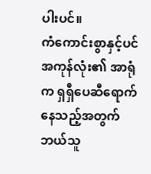ပါးပင်။
ကံကောင်းစွာနှင့်ပင် အကုန်လုံး၏ အာရုံက ရှရှီပေဆီရောက်နေသည့်အတွက် ဘယ်သူ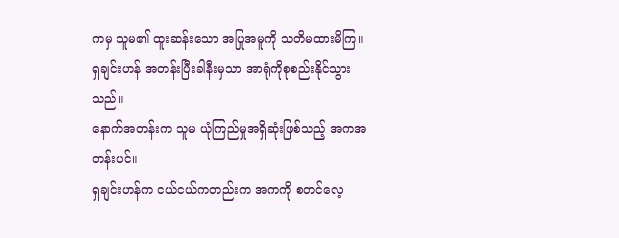ကမှ သူမ၏ ထူးဆန်းသော အပြုအမူကို သတိမထားမိကြ။
ရှချင်းဟန် အတန်းပြီးခါနီးမှသာ အာရုံကိုစုစည်းနိုင်သွားသည်။
နောက်အတန်းက သူမ ယုံကြည်မှုအရှိဆုံးဖြစ်သည့် အကအတန်းပင်။
ရှချင်းဟန်က ငယ်ငယ်ကတည်းက အကကို စတင်လေ့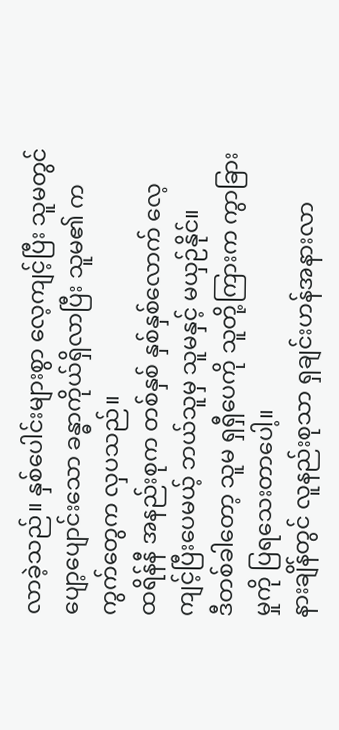လာခဲ့သည်။ နှစ်ပေါင်းများစွာ လေ့ကျင့်ပြီး သူမတွင် ပျော့ပျောင်းသော ခန္ဓာကိုယ်ရှိလာပြီး သူမ၏ ကကွက်တွေက လှပသည်။
ထရိန်နီ အနည်းစုက တစ်နှစ် နှစ်နှစ်လောက် လေ့ကျင့်ပြီးပေမယ့် ဘယ်သူမှ သူမနှင့် မယှဉ်နိုင်။
ဒီတစ်ခါတော့ သူမ ရှရှီပေကို သူတို့ကြားက ကွာခြားမှုကို ပြရသေးတာပေါ့။
နားချိန်တွင် လူနည်းစုသာ ရှချင်းဟန်အနားလာ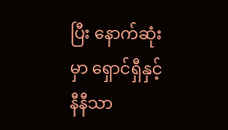ပြီး နောက်ဆုံးမှာ ရှောင်ရှီနှင့် နီနီသာ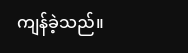ကျန်ခဲ့သည်။